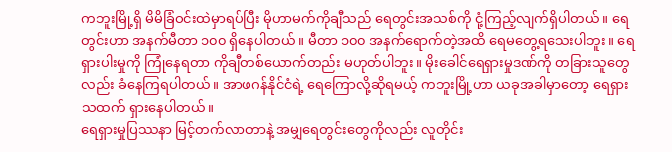ကဘူးမြို့ရှိ မိမိခြံဝင်းထဲမှာရပ်ပြီး မိုဟာမက်ကိုချီသည် ရေတွင်းအသစ်ကို ငုံ့ကြည့်လျက်ရှိပါတယ်။ ရေတွင်းဟာ အနက်မီတာ ၁၀၀ ရှိနေပါတယ်။ မီတာ ၁၀၀ အနက်ရောက်တဲ့အထိ ရေမတွေ့ရသေးပါဘူး။ ရေရှားပါးမှုကို ကြုံနေရတာ ကိုချီတစ်ယောက်တည်း မဟုတ်ပါဘူး။ မိုးခေါင်ရေရှားမှုဒဏ်ကို တခြားသူတွေလည်း ခံနေကြရပါတယ်။ အာဖဂန်နိုင်ငံရဲ့ ရေကြောလို့ဆိုရမယ့် ကဘူးမြို့ဟာ ယခုအခါမှာတော့ ရေရှားသထက် ရှားနေပါတယ်။
ရေရှားမှုပြဿနာ မြင့်တက်လာတာနဲ့ အမျှရေတွင်းတွေကိုလည်း လူတိုင်း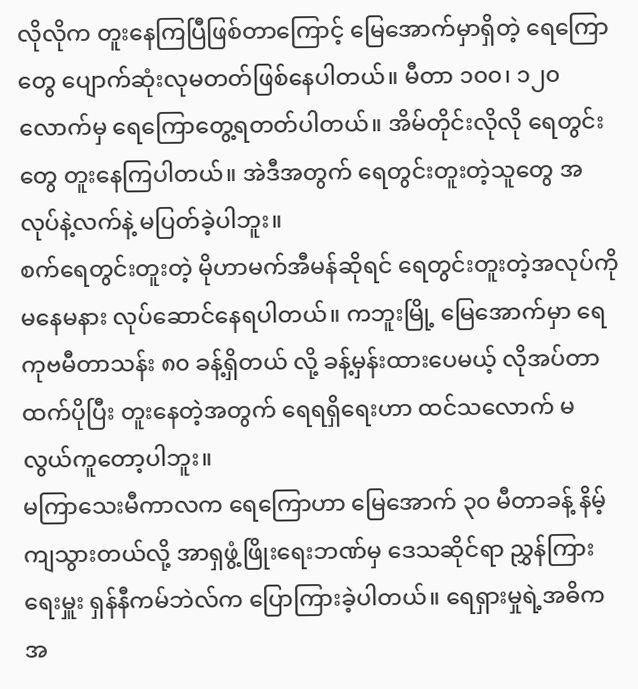လိုလိုက တူးနေကြပြီဖြစ်တာကြောင့် မြေအောက်မှာရှိတဲ့ ရေကြောတွေ ပျောက်ဆုံးလုမတတ်ဖြစ်နေပါတယ်။ မီတာ ၁၀၀၊ ၁၂၀ လောက်မှ ရေကြောတွေ့ရတတ်ပါတယ်။ အိမ်တိုင်းလိုလို ရေတွင်းတွေ တူးနေကြပါတယ်။ အဲဒီအတွက် ရေတွင်းတူးတဲ့သူတွေ အလုပ်နဲ့လက်နဲ့ မပြတ်ခဲ့ပါဘူး။
စက်ရေတွင်းတူးတဲ့ မိုဟာမက်အီမန်ဆိုရင် ရေတွင်းတူးတဲ့အလုပ်ကို မနေမနား လုပ်ဆောင်နေရပါတယ်။ ကဘူးမြို့ မြေအောက်မှာ ရေကုဗမီတာသန်း ၈၀ ခန့်ရှိတယ် လို့ ခန့်မှန်းထားပေမယ့် လိုအပ်တာထက်ပိုပြီး တူးနေတဲ့အတွက် ရေရရှိရေးဟာ ထင်သလောက် မလွယ်ကူတော့ပါဘူး။
မကြာသေးမီကာလက ရေကြောဟာ မြေအောက် ၃၀ မီတာခန့် နိမ့်ကျသွားတယ်လို့ အာရှဖွံ့ဖြိုးရေးဘဏ်မှ ဒေသဆိုင်ရာ ညွှန်ကြားရေးမှူး ရှန်နီကမ်ဘဲလ်က ပြောကြားခဲ့ပါတယ်။ ရေရှားမှုရဲ့အဓိကအ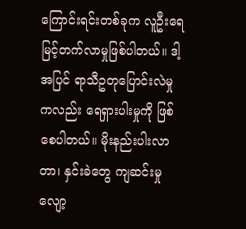ကြောင်းရင်းတစ်ခုက လူဦးရေ မြင့်တက်လာမှုဖြစ်ပါတယ်။ ဒါ့အပြင် ရာသီဥတုပြောင်းလဲမှုကလည်း ရေရှားပါးမှုကို ဖြစ်စေပါတယ်။ မိုးနည်းပါးလာတာ၊ နှင်းခဲတွေ ကျဆင်းမှုလျော့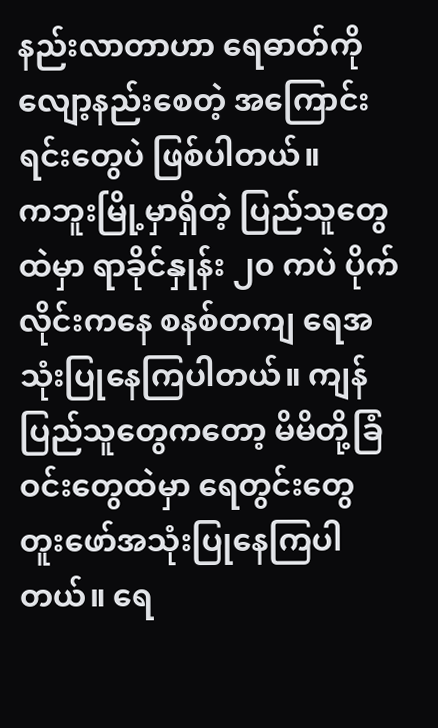နည်းလာတာဟာ ရေဓာတ်ကို လျော့နည်းစေတဲ့ အကြောင်းရင်းတွေပဲ ဖြစ်ပါတယ်။
ကဘူးမြို့မှာရှိတဲ့ ပြည်သူတွေထဲမှာ ရာခိုင်နှုန်း ၂၀ ကပဲ ပိုက်လိုင်းကနေ စနစ်တကျ ရေအသုံးပြုနေကြပါတယ်။ ကျန်ပြည်သူတွေကတော့ မိမိတို့ခြံဝင်းတွေထဲမှာ ရေတွင်းတွေ တူးဖော်အသုံးပြုနေကြပါတယ်။ ရေ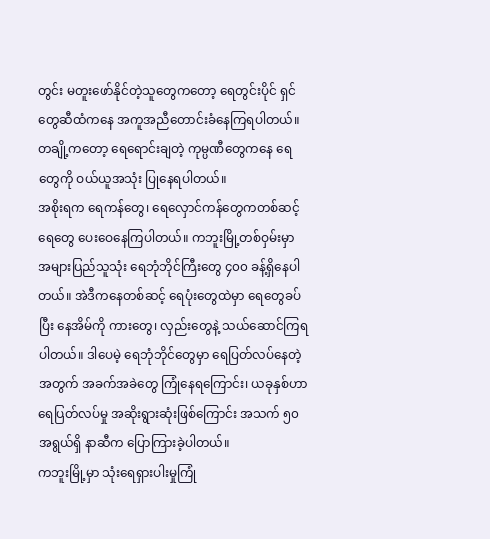တွင်း မတူးဖော်နိုင်တဲ့သူတွေကတော့ ရေတွင်းပိုင် ရှင်တွေဆီထံကနေ အကူအညီတောင်းခံနေကြရပါတယ်။ တချို့ကတော့ ရေရောင်းချတဲ့ ကုမ္ပဏီတွေကနေ ရေတွေကို ဝယ်ယူအသုံး ပြုနေရပါတယ်။
အစိုးရက ရေကန်တွေ၊ ရေလှောင်ကန်တွေကတစ်ဆင့် ရေတွေ ပေးဝေနေကြပါတယ်။ ကဘူးမြို့တစ်ဝှမ်းမှာ အများပြည်သူသုံး ရေဘုံဘိုင်ကြီးတွေ ၄၀၀ ခန့်ရှိနေပါတယ်။ အဲဒီကနေတစ်ဆင့် ရေပုံးတွေထဲမှာ ရေတွေခပ်ပြီး နေအိမ်ကို ကားတွေ၊ လှည်းတွေနဲ့ သယ်ဆောင်ကြရပါတယ်။ ဒါပေမဲ့ ရေဘုံဘိုင်တွေမှာ ရေပြတ်လပ်နေတဲ့အတွက် အခက်အခဲတွေ ကြုံနေရကြောင်း၊ ယခုနှစ်ဟာ ရေပြတ်လပ်မှု အဆိုးရွားဆုံးဖြစ်ကြောင်း အသက် ၅၀ အရွယ်ရှိ နာဆီက ပြောကြားခဲ့ပါတယ်။
ကဘူးမြို့မှာ သုံးရေရှားပါးမှုကြုံ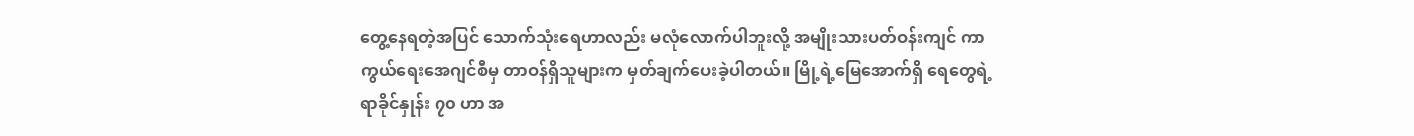တွေ့နေရတဲ့အပြင် သောက်သုံးရေဟာလည်း မလုံလောက်ပါဘူးလို့ အမျိုးသားပတ်ဝန်းကျင် ကာကွယ်ရေးအေဂျင်စီမှ တာဝန်ရှိသူများက မှတ်ချက်ပေးခဲ့ပါတယ်။ မြို့ရဲ့မြေအောက်ရှိ ရေတွေရဲ့ ရာခိုင်နှုန်း ၇၀ ဟာ အ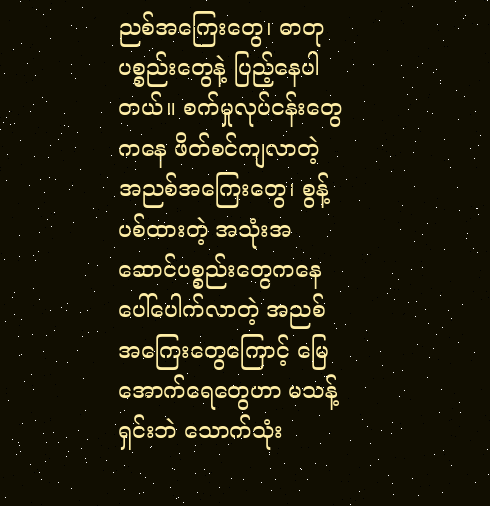ညစ်အကြေးတွေ၊ ဓာတုပစ္စည်းတွေနဲ့ ပြည့်နေပါတယ်။ စက်မှုလုပ်ငန်းတွေကနေ ဖိတ်စင်ကျလာတဲ့ အညစ်အကြေးတွေ၊ စွန့်ပစ်ထားတဲ့ အသုံးအဆောင်ပစ္စည်းတွေကနေ ပေါ်ပေါက်လာတဲ့ အညစ်အကြေးတွေကြောင့် မြေအောက်ရေတွေဟာ မသန့်ရှင်းဘဲ သောက်သုံး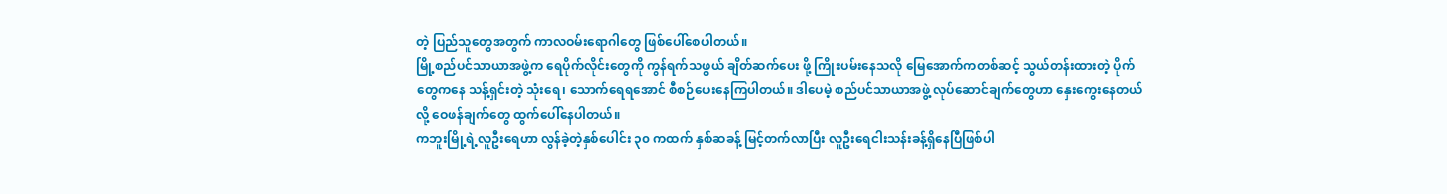တဲ့ ပြည်သူတွေအတွက် ကာလဝမ်းရောဂါတွေ ဖြစ်ပေါ်စေပါတယ်။
မြို့စည်ပင်သာယာအဖွဲ့က ရေပိုက်လိုင်းတွေကို ကွန်ရက်သဖွယ် ချိတ်ဆက်ပေး ဖို့ ကြိုးပမ်းနေသလို မြေအောက်ကတစ်ဆင့် သွယ်တန်းထားတဲ့ ပိုက်တွေကနေ သန့်ရှင်းတဲ့ သုံးရေ၊ သောက်ရေရအောင် စီစဉ်ပေးနေကြပါတယ်။ ဒါပေမဲ့ စည်ပင်သာယာအဖွဲ့ လုပ်ဆောင်ချက်တွေဟာ နှေးကွေးနေတယ်လို့ ဝေဖန်ချက်တွေ ထွက်ပေါ်နေပါတယ်။
ကဘူးမြို့ရဲ့လူဦးရေဟာ လွန်ခဲ့တဲ့နှစ်ပေါင်း ၃၀ ကထက် နှစ်ဆခန့် မြင့်တက်လာပြီး လူဦးရေငါးသန်းခန့်ရှိနေပြီဖြစ်ပါ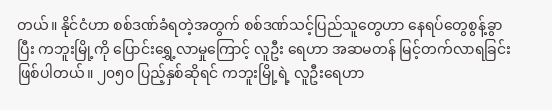တယ်။ နိုင်ငံဟာ စစ်ဒဏ်ခံရတဲ့အတွက် စစ်ဒဏ်သင့်ပြည်သူတွေဟာ နေရပ်တွေစွန့်ခွာပြီး ကဘူးမြို့ကို ပြောင်းရွှေ့လာမှုကြောင့် လူဦး ရေဟာ အဆမတန် မြင့်တက်လာရခြင်းဖြစ်ပါတယ်။ ၂၀၅၀ ပြည့်နှစ်ဆိုရင် ကဘူးမြို့ရဲ့ လူဦးရေဟာ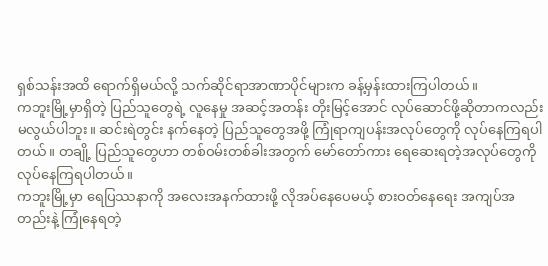ရှစ်သန်းအထိ ရောက်ရှိမယ်လို့ သက်ဆိုင်ရာအာဏာပိုင်များက ခန့်မှန်းထားကြပါတယ်။
ကဘူးမြို့မှာရှိတဲ့ ပြည်သူတွေရဲ့ လူနေမှု အဆင့်အတန်း တိုးမြင့်အောင် လုပ်ဆောင်ဖို့ဆိုတာကလည်း မလွယ်ပါဘူး။ ဆင်းရဲတွင်း နက်နေတဲ့ ပြည်သူတွေအဖို့ ကြုံရာကျပန်းအလုပ်တွေကို လုပ်နေကြရပါတယ်။ တချို့ ပြည်သူတွေဟာ တစ်ဝမ်းတစ်ခါးအတွက် မော်တော်ကား ရေဆေးရတဲ့အလုပ်တွေကို လုပ်နေကြရပါတယ်။
ကဘူးမြို့မှာ ရေပြဿနာကို အလေးအနက်ထားဖို့ လိုအပ်နေပေမယ့် စားဝတ်နေရေး အကျပ်အတည်းနဲ့ ကြုံနေရတဲ့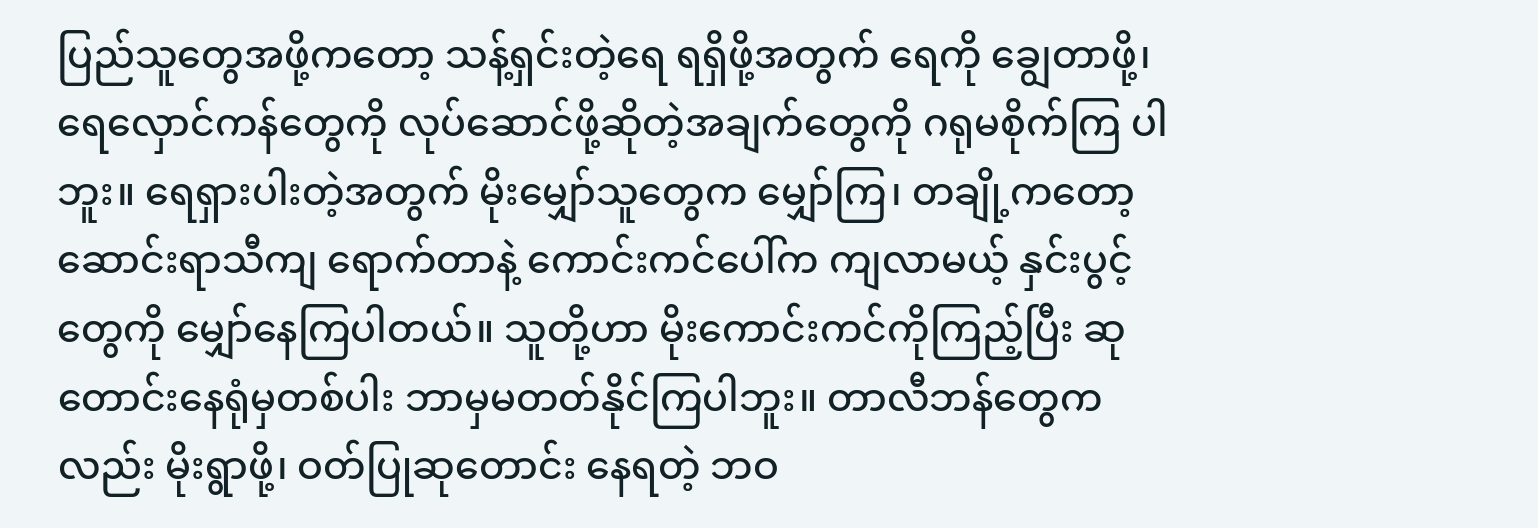ပြည်သူတွေအဖို့ကတော့ သန့်ရှင်းတဲ့ရေ ရရှိဖို့အတွက် ရေကို ချွေတာဖို့၊ ရေလှောင်ကန်တွေကို လုပ်ဆောင်ဖို့ဆိုတဲ့အချက်တွေကို ဂရုမစိုက်ကြ ပါဘူး။ ရေရှားပါးတဲ့အတွက် မိုးမျှော်သူတွေက မျှော်ကြ၊ တချို့ကတော့ ဆောင်းရာသီကျ ရောက်တာနဲ့ ကောင်းကင်ပေါ်က ကျလာမယ့် နှင်းပွင့်တွေကို မျှော်နေကြပါတယ်။ သူတို့ဟာ မိုးကောင်းကင်ကိုကြည့်ပြီး ဆုတောင်းနေရုံမှတစ်ပါး ဘာမှမတတ်နိုင်ကြပါဘူး။ တာလီဘန်တွေကလည်း မိုးရွာဖို့၊ ဝတ်ပြုဆုတောင်း နေရတဲ့ ဘဝ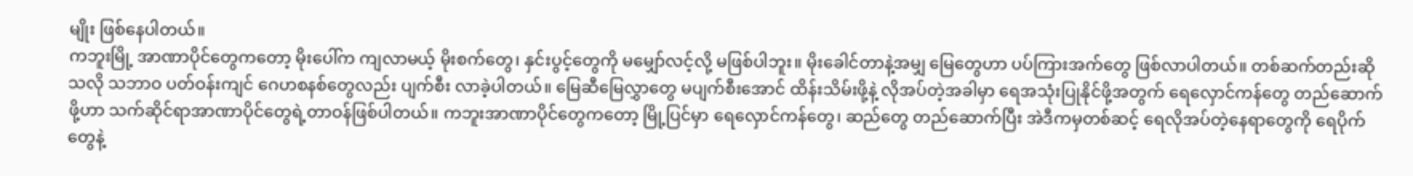မျိုး ဖြစ်နေပါတယ်။
ကဘူးမြို့ အာဏာပိုင်တွေကတော့ မိုးပေါ်က ကျလာမယ့် မိုးစက်တွေ၊ နှင်းပွင့်တွေကို မမျှော်လင့်လို့ မဖြစ်ပါဘူး။ မိုးခေါင်တာနဲ့အမျှ မြေတွေဟာ ပပ်ကြားအက်တွေ ဖြစ်လာပါတယ်။ တစ်ဆက်တည်းဆိုသလို သဘာဝ ပတ်ဝန်းကျင် ဂေဟစနစ်တွေလည်း ပျက်စီး လာခဲ့ပါတယ်။ မြေဆီမြေလွှာတွေ မပျက်စီးအောင် ထိန်းသိမ်းဖို့နဲ့ လိုအပ်တဲ့အခါမှာ ရေအသုံးပြုနိုင်ဖို့အတွက် ရေလှောင်ကန်တွေ တည်ဆောက်ဖို့ဟာ သက်ဆိုင်ရာအာဏာပိုင်တွေရဲ့တာဝန်ဖြစ်ပါတယ်။ ကဘူးအာဏာပိုင်တွေကတော့ မြို့ပြင်မှာ ရေလှောင်ကန်တွေ၊ ဆည်တွေ တည်ဆောက်ပြီး အဲဒီကမှတစ်ဆင့် ရေလိုအပ်တဲ့နေရာတွေကို ရေပိုက်တွေနဲ့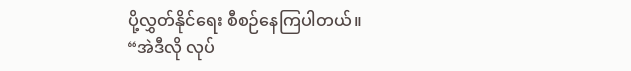ပို့လွှတ်နိုင်ရေး စီစဉ်နေကြပါတယ်။
“အဲဒီလို လုပ်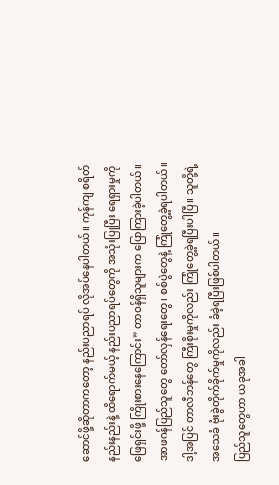ဆောင်ဖို့ဆိုတာကတော့ နည်းပညာရပ် လိုအပ်နေပါတယ်။ ကုန်ကျ စရိတ်နည်းနည်းနဲ့ ထိရောက်မယ့် နည်းပညာရပ်တွေကို အသုံးပြုပြီး ရေရှားမှုကို ဖြေရှင်းဖို့ ကြိုးစားနေကြောင်း” တာဝန်ရှိသူများက ပြောကြားခဲ့ပါတယ်။ အာဖဂန်ပြည်သူတွေ တော်လှန်ရေးတွေ၊ စစ်ပွဲတွေနဲ့ ကြုံတွေ့ခဲ့ရပါတယ်။ ဒါ့အပြင် တာလီဘန်တွေ ကြီးစိုးမှုကိုလည်း ကြုံတွေ့ခဲ့ရပြီးပါပြီ။ သူတို့ရဲ့ အသေခံ ဗုံးခွဲတိုက်ခိုက်မှုကိုလည်း ခံခဲ့ရပြီးဖြစ်ပါတယ်။
ပြည်သူတွေဟာ ယခုအခါ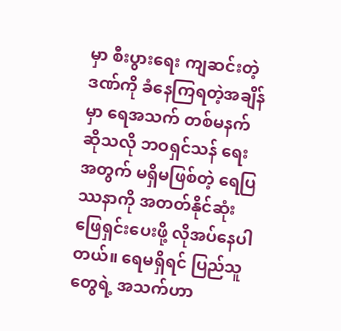မှာ စီးပွားရေး ကျဆင်းတဲ့ဒဏ်ကို ခံနေကြရတဲ့အချိန်မှာ ရေအသက် တစ်မနက်ဆိုသလို ဘဝရှင်သန် ရေးအတွက် မရှိမဖြစ်တဲ့ ရေပြဿနာကို အတတ်နိုင်ဆုံး ဖြေရှင်းပေးဖို့ လိုအပ်နေပါတယ်။ ရေမရှိရင် ပြည်သူတွေရဲ့ အသက်ဟာ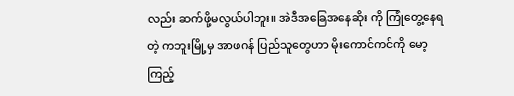လည်း ဆက်ဖို့မလွယ်ပါဘူး။ အဲဒီအခြေအနေဆိုး ကို ကြုံတွေ့နေရတဲ့ ကဘူးမြို့မှ အာဖဂန် ပြည်သူတွေဟာ မိုးကောင်ကင်ကို မော့ကြည့်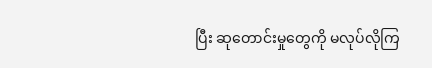ပြီး ဆုတောင်းမှုတွေကို မလုပ်လိုကြ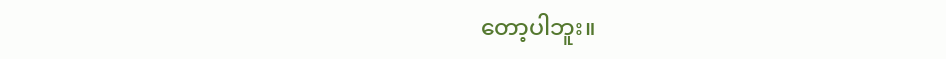တော့ပါဘူး။